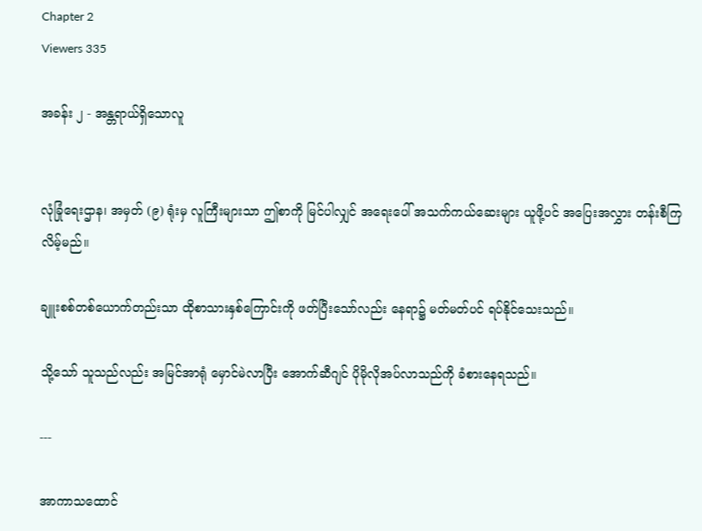Chapter 2
Viewers 335

အခန်း ၂ - အန္တရာယ်ရှိသောလူ


လုံခြုံရေးဌာန၊ အမှတ် (၉) ရုံးမှ လူကြီးများသာ ဤစာကို မြင်ပါလျှင် အရေးပေါ် အသက်ကယ်ဆေးများ ယူဖို့ပင် အပြေးအလွှား တန်းစီကြလိမ့်မည်။

ချူးစစ်တစ်ယောက်တည်းသာ ထိုစာသားနှစ်ကြောင်းကို ဖတ်ပြီးသော်လည်း နေရာ၌ မတ်မတ်ပင် ရပ်နိုင်သေးသည်။

သို့သော် သူသည်လည်း အမြင်အာရုံ မှောင်မဲလာပြီး အောက်ဆီဂျင် ပိုမိုလိုအပ်လာသည်ကို ခံစားနေရသည်။

---

အာကာသထောင်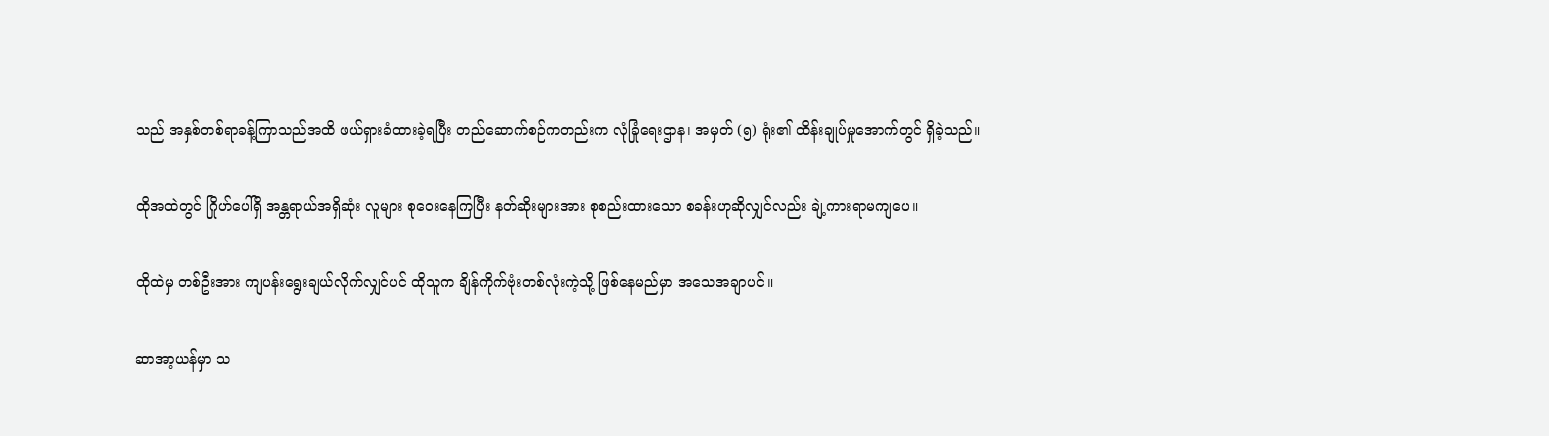သည် အနှစ်တစ်ရာခန့်ကြာသည်အထိ ဖယ်ရှားခံထားခဲ့ရပြီး တည်ဆောက်စဉ်ကတည်းက လုံခြုံရေးဌာန၊ အမှတ် (၅) ရုံး၏ ထိန်းချုပ်မှုအောက်တွင် ရှိခဲ့သည်။

ထိုအထဲတွင် ဂြိုဟ်ပေါ်ရှိ အန္တရာယ်အရှိဆုံး လူများ စုဝေးနေကြပြီး နတ်ဆိုးများအား စုစည်းထားသော စခန်းဟုဆိုလျှင်လည်း ချဲ့ကားရာမကျပေ။

ထိုထဲမှ တစ်ဦးအား ကျပန်းရွေးချယ်လိုက်လျှင်ပင် ထိုသူက ချိန်ကိုက်ဗုံးတစ်လုံးကဲ့သို့ ဖြစ်နေမည်မှာ အသေအချာပင်။

ဆာအာ့ယန်မှာ သ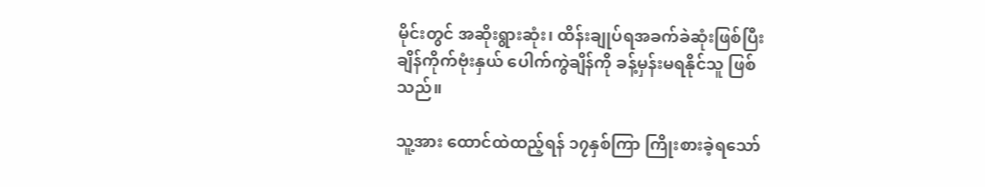မိုင်းတွင် အဆိုးရွားဆုံး၊ ထိန်းချုပ်ရအခက်ခဲဆုံးဖြစ်ပြီး ချိန်ကိုက်ဗုံးနှယ် ပေါက်ကွဲချိန်ကို ခန့်မှန်းမရနိုင်သူ ဖြစ်သည်။

သူ့အား ထောင်ထဲထည့်ရန် ၁၇နှစ်ကြာ ကြိုးစားခဲ့ရသော်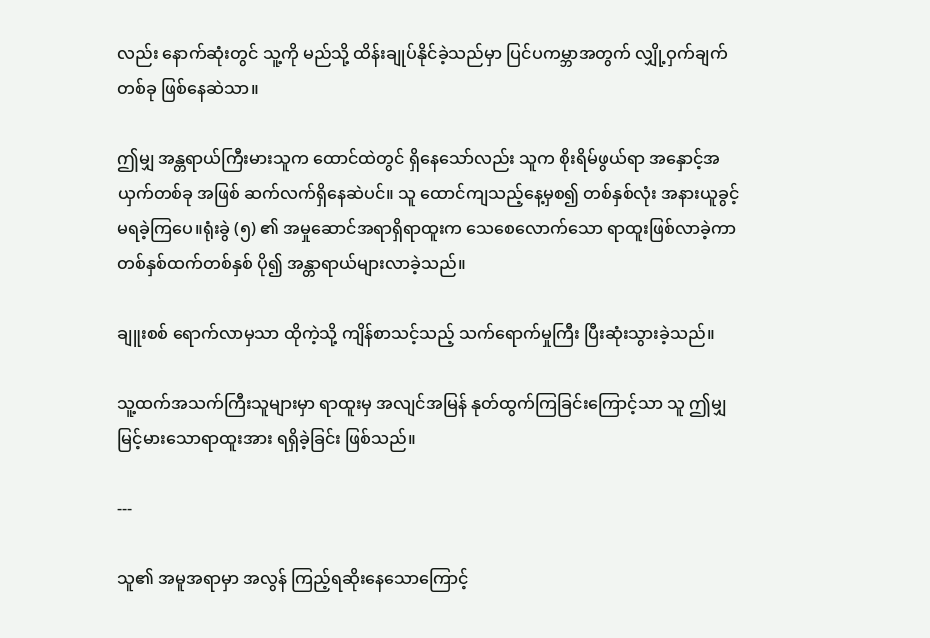လည်း နောက်ဆုံးတွင် သူ့ကို မည်သို့ ထိန်းချုပ်နိုင်ခဲ့သည်မှာ ပြင်ပကမ္ဘာအတွက် လျှို့ဝှက်ချက်တစ်ခု ဖြစ်နေဆဲသာ။

ဤမျှ အန္တရာယ်ကြီးမားသူက ထောင်ထဲတွင် ရှိနေသော်လည်း သူက စိုးရိမ်ဖွယ်ရာ အနှောင့်အယှက်တစ်ခု အဖြစ် ဆက်လက်ရှိနေဆဲပင်။ သူ ထောင်ကျသည့်နေ့မှစ၍ တစ်နှစ်လုံး အနားယူခွင့် မရခဲ့ကြပေ။ရုံးခွဲ (၅) ၏ အမှုဆောင်အရာရှိရာထူးက သေစေလောက်သော ရာထူးဖြစ်လာခဲ့ကာ တစ်နှစ်ထက်တစ်နှစ် ပို၍ အန္တာရာယ်များလာခဲ့သည်။

ချူးစစ် ရောက်လာမှသာ ထိုကဲ့သို့ ကျိန်စာသင့်သည့် သက်ရောက်မှုကြီး ပြီးဆုံးသွားခဲ့သည်။

သူ့ထက်အသက်ကြီးသူများမှာ ရာထူးမှ အလျင်အမြန် နုတ်ထွက်ကြခြင်းကြောင့်သာ သူ ဤမျှမြင့်မားသောရာထူးအား ရရှိခဲ့ခြင်း ဖြစ်သည်။

---

သူ၏ အမူအရာမှာ အလွန် ကြည့်ရဆိုးနေသောကြောင့်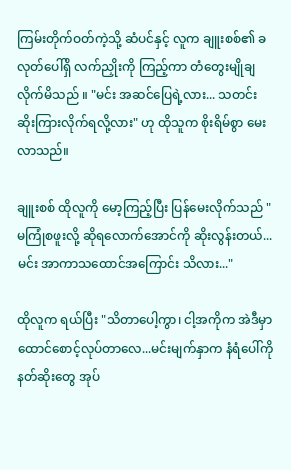ကြမ်းတိုက်ဝတ်ကဲ့သို့ ဆံပင်နှင့် လူက ချူးစစ်၏ ခလုတ်ပေါ်ရှိ လက်ညှိုးကို ကြည့်ကာ တံတွေးမျိုချလိုက်မိသည် ။ "မင်း အဆင်ပြေရဲ့လား... သတင်းဆိုးကြားလိုက်ရလို့လား" ဟု ထိုသူက စိုးရိမ်စွာ မေးလာသည်။

ချူးစစ် ထိုလူကို မော့ကြည့်ပြီး ပြန်မေးလိုက်သည် "မကြုံစဖူးလို့ ဆိုရလောက်အောင်ကို ဆိုးလွန်းတယ်... မင်း အာကာသထောင်အကြောင်း သိလား..."

ထိုလူက ရယ်ပြီး "သိတာပေါ့ကွာ၊ ငါ့အကိုက အဲဒီမှာ ထောင်စောင့်လုပ်တာလေ...မင်းမျက်နှာက နံရံပေါ်ကို နတ်ဆိုးတွေ အုပ်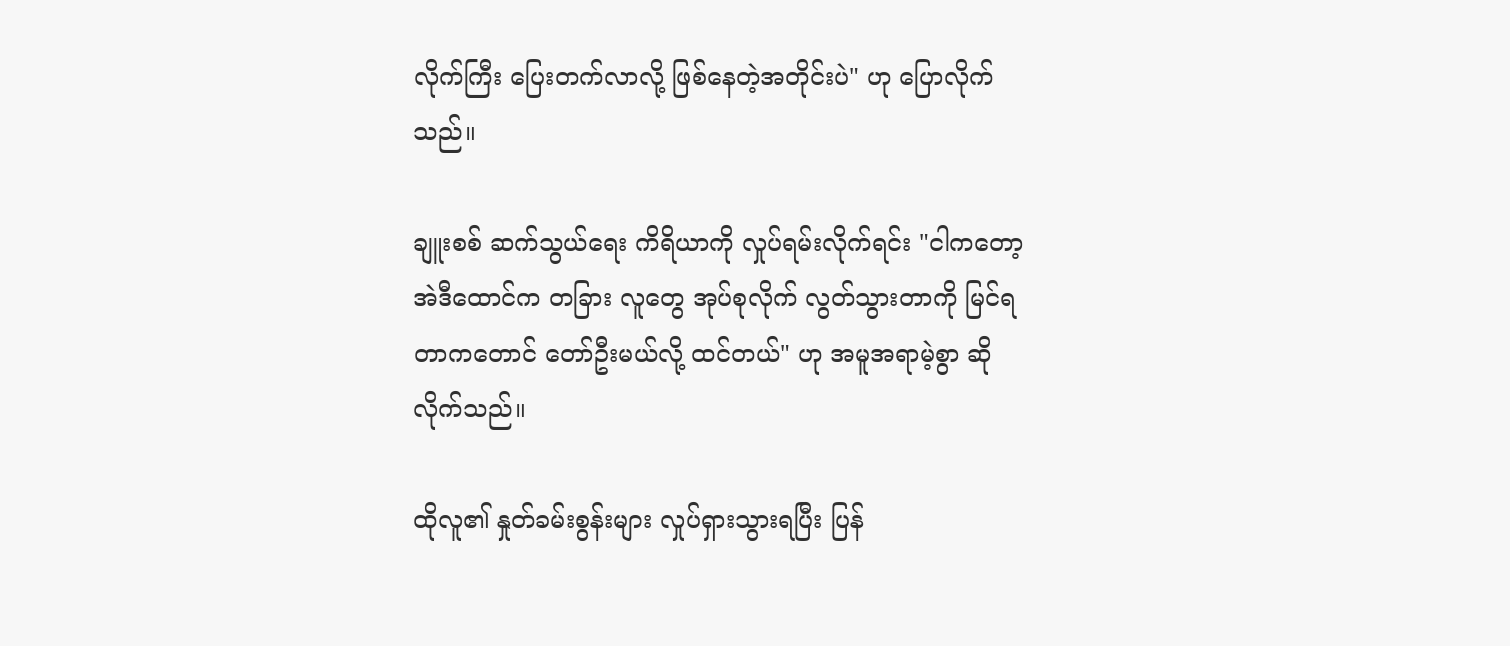လိုက်ကြီး ပြေးတက်လာလို့ ဖြစ်နေတဲ့အတိုင်းပဲ" ဟု ပြောလိုက်သည်။

ချူးစစ် ဆက်သွယ်ရေး ကိရိယာကို လှုပ်ရမ်းလိုက်ရင်း "ငါကတော့ အဲဒီထောင်က တခြား လူတွေ အုပ်စုလိုက် လွတ်သွားတာကို မြင်ရတာကတောင် တော်ဦးမယ်လို့ ထင်တယ်" ဟု အမူအရာမဲ့စွာ ဆိုလိုက်သည်။

ထိုလူ၏ နှုတ်ခမ်းစွန်းများ လှုပ်ရှားသွားရပြီး ပြန်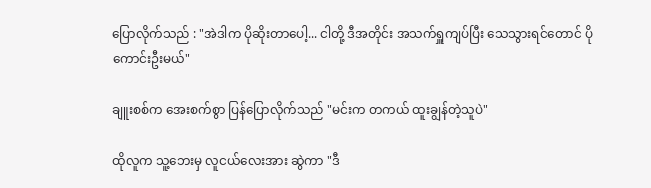ပြောလိုက်သည် : "အဲဒါက ပိုဆိုးတာပေါ့... ငါတို့ ဒီအတိုင်း အသက်ရှူကျပ်ပြီး သေသွားရင်တောင် ပိုကောင်းဦးမယ်"

ချူးစစ်က အေးစက်စွာ ပြန်ပြောလိုက်သည် "မင်းက တကယ် ထူးချွန်တဲ့သူပဲ"

ထိုလူက သူ့ဘေးမှ လူငယ်လေးအား ဆွဲကာ "ဒီ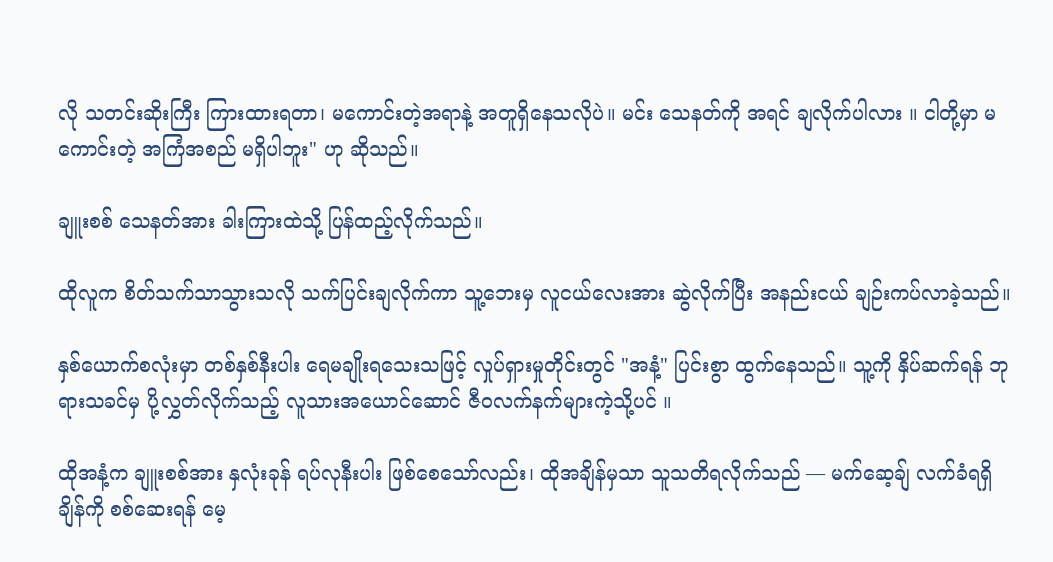လို သတင်းဆိုးကြီး ကြားထားရတာ၊ မကောင်းတဲ့အရာနဲ့ အတူရှိနေသလိုပဲ။ မင်း သေနတ်ကို အရင် ချလိုက်ပါလား ။ ငါတို့မှာ မကောင်းတဲ့ အကြံအစည် မရှိပါဘူး" ဟု ဆိုသည်။

ချူးစစ် သေနတ်အား ခါးကြားထဲသို့ ပြန်ထည့်လိုက်သည်။

ထိုလူက စိတ်သက်သာသွားသလို သက်ပြင်းချလိုက်ကာ သူ့ဘေးမှ လူငယ်လေးအား ဆွဲလိုက်ပြီး အနည်းငယ် ချဉ်းကပ်လာခဲ့သည်။

နှစ်ယောက်စလုံးမှာ တစ်နှစ်နီးပါး ရေမချိုးရသေးသဖြင့် လှုပ်ရှားမှုတိုင်းတွင် "အနံ့" ပြင်းစွာ ထွက်နေသည်။ သူ့ကို နှိပ်ဆက်ရန် ဘုရားသခင်မှ ပို့လွှတ်လိုက်သည့် လူသားအယောင်ဆောင် ဇီဝလက်နက်များကဲ့သို့ပင် ။

ထိုအနံ့က ချူးစစ်အား နှလုံးခုန် ရပ်လုနီးပါး ဖြစ်စေသော်လည်း၊ ထိုအချိန်မှသာ သူသတိရလိုက်သည် — မက်ဆေ့ချ် လက်ခံရရှိချိန်ကို စစ်ဆေးရန် မေ့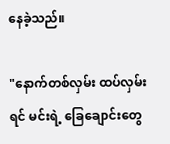နေခဲ့သည်။

"နောက်တစ်လှမ်း ထပ်လှမ်းရင် မင်းရဲ့ ခြေချောင်းတွေ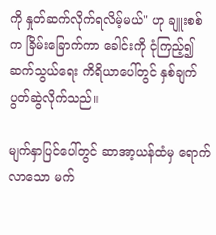ကို နှုတ်ဆက်လိုက်ရလိမ့်မယ်" ဟု ချူးစစ်က ခြိမ်းခြောက်ကာ ခေါင်းကို ငုံကြည့်၍ ဆက်သွယ်ရေး ကိရိယာပေါ်တွင် နှစ်ချက်ပွတ်ဆွဲလိုက်သည်။

မျက်နှာပြင်ပေါ်တွင် ဆာအာ့ယန်ထံမှ ရောက်လာသော မက်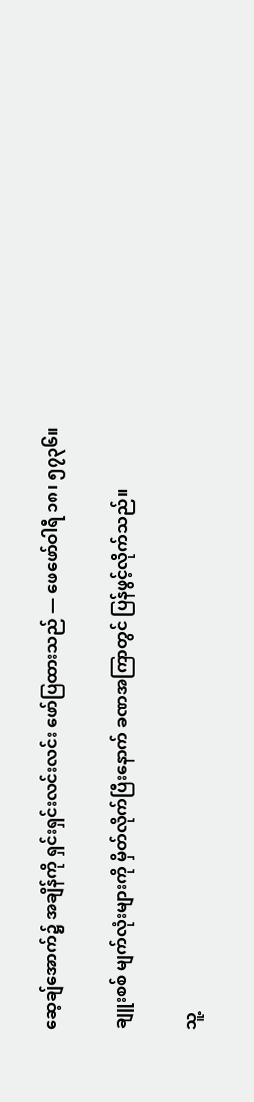ဆေ့ချ်အောက်၌ အချိန်ကို ရှင်းရှင်းလင်းလင်း ဖော်ပြထားသည် — ဖေဖော်ဝါရီ ၁၈၊ ၅၇၃၆။

ချူးစစ် မျက်လုံးများကို မှိတ်လိုက်ပြီးနောက် ခဏအကြာတွင် ပြန်ဖွင့်လိုက်သည်။

သူ့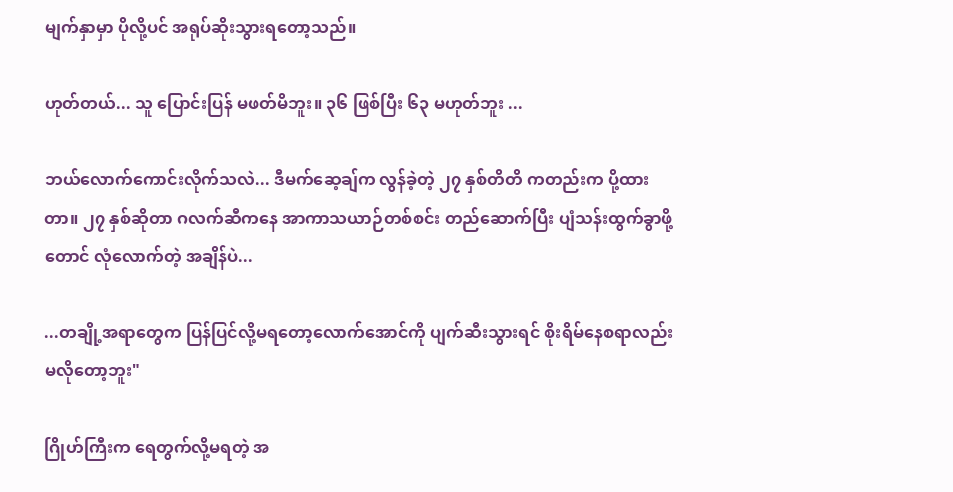မျက်နှာမှာ ပိုလို့ပင် အရုပ်ဆိုးသွားရတော့သည်။

ဟုတ်တယ်... သူ ပြောင်းပြန် မဖတ်မိဘူး။ ၃၆ ဖြစ်ပြီး ၆၃ မဟုတ်ဘူး ...

ဘယ်လောက်ကောင်းလိုက်သလဲ... ဒီမက်ဆေ့ချ်က လွန်ခဲ့တဲ့ ၂၇ နှစ်တိတိ ကတည်းက ပို့ထားတာ။ ၂၇ နှစ်ဆိုတာ ဂလက်ဆီကနေ အာကာသယာဉ်တစ်စင်း တည်ဆောက်ပြီး ပျံသန်းထွက်ခွာဖို့တောင် လုံလောက်တဲ့ အချိန်ပဲ...

...တချို့အရာတွေက ပြန်ပြင်လို့မရတော့လောက်အောင်ကို ပျက်ဆီးသွားရင် စိုးရိမ်နေစရာလည်းမလိုတော့ဘူး"

ဂြိုဟ်ကြီးက ရေတွက်လို့မရတဲ့ အ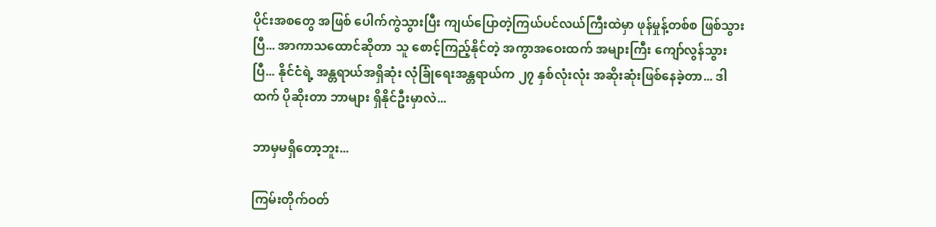ပိုင်းအစတွေ အဖြစ် ပေါက်ကွဲသွားပြီး ကျယ်ပြောတဲ့ကြယ်ပင်လယ်ကြီးထဲမှာ ဖုန်မှုန့်တစ်စ ဖြစ်သွားပြီ... အာကာသထောင်ဆိုတာ သူ စောင့်ကြည့်နိုင်တဲ့ အကွာအဝေးထက် အများကြီး ကျော်လွန်သွားပြီ... နိုင်ငံရဲ့ အန္တရာယ်အရှိဆုံး လုံခြုံရေးအန္တရာယ်က ၂၇ နှစ်လုံးလုံး အဆိုးဆုံးဖြစ်နေခဲ့တာ... ဒါထက် ပိုဆိုးတာ ဘာများ ရှိနိုင်ဦးမှာလဲ...

ဘာမှမရှိတော့ဘူး...

ကြမ်းတိုက်ဝတ်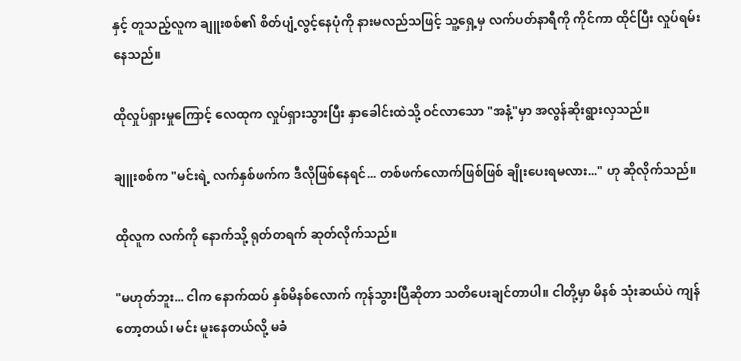နှင့် တူသည့်လူက ချူးစစ်၏ စိတ်ပျံ့လွင့်နေပုံကို နားမလည်သဖြင့် သူ့ရှေ့မှ လက်ပတ်နာရီကို ကိုင်ကာ ထိုင်ပြီး လှုပ်ရမ်းနေသည်။

ထိုလှုပ်ရှားမှုကြောင့် လေထုက လှုပ်ရှားသွားပြီး နှာခေါင်းထဲသို့ ဝင်လာသော "အနံ့"မှာ အလွန်ဆိုးရွားလှသည်။

ချူးစစ်က "မင်းရဲ့ လက်နှစ်ဖက်က ဒီလိုဖြစ်နေရင်... တစ်ဖက်လောက်ဖြစ်ဖြစ် ချိုးပေးရမလား..." ဟု ဆိုလိုက်သည်။

ထိုလူက လက်ကို နောက်သို့ ရုတ်တရက် ဆုတ်လိုက်သည်။

"မဟုတ်ဘူး... ငါက နောက်ထပ် နှစ်မိနစ်လောက် ကုန်သွားပြီဆိုတာ သတိပေးချင်တာပါ။ ငါတို့မှာ မိနစ် သုံးဆယ်ပဲ ကျန်တော့တယ်၊ မင်း မူးနေတယ်လို့ မခံ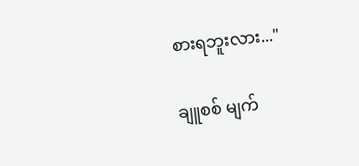စားရဘူးလား..."

ချူစစ် မျက်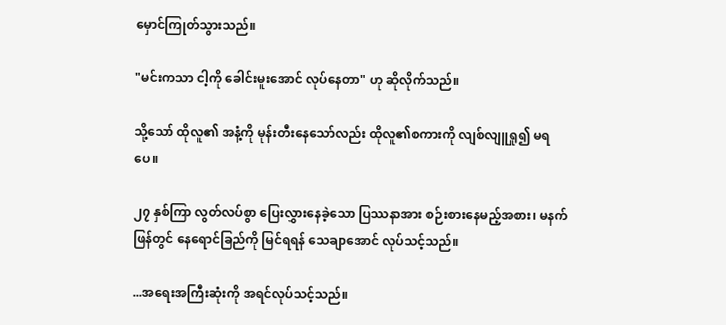မှောင်ကြုတ်သွားသည်။

"မင်းကသာ ငါ့ကို ခေါင်းမူးအောင် လုပ်နေတာ" ဟု ဆိုလိုက်သည်။

သို့သော် ထိုလူ၏ အနံ့ကို မုန်းတီးနေသော်လည်း ထိုလူ၏စကားကို လျစ်လျူရှု၍ မရပေ။

၂၇ နှစ်ကြာ လွတ်လပ်စွာ ပြေးလွှားနေခဲ့သော ပြဿနာအား စဉ်းစားနေမည့်အစား၊ မနက်ဖြန်တွင် နေရောင်ခြည်ကို မြင်ရရန် သေချာအောင် လုပ်သင့်သည်။

...အရေးအကြီးဆုံးကို အရင်လုပ်သင့်သည်။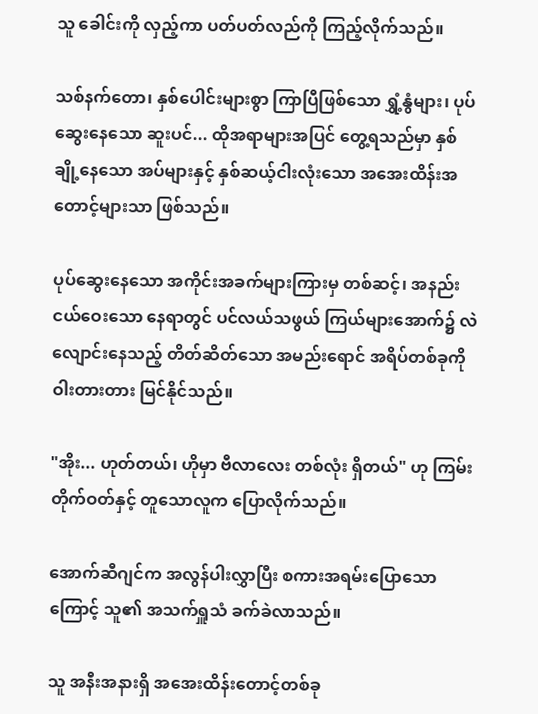သူ ခေါင်းကို လှည့်ကာ ပတ်ပတ်လည်ကို ကြည့်လိုက်သည်။

သစ်နက်တော၊ နှစ်ပေါင်းများစွာ ကြာပြီဖြစ်သော ရွှံ့နွံများ၊ ပုပ်ဆွေးနေသော ဆူးပင်... ထိုအရာများအပြင် တွေ့ရသည်မှာ နှစ်ချို့နေသော အပ်များနှင့် နှစ်ဆယ့်ငါးလုံးသော အအေးထိန်းအတောင့်များသာ ဖြစ်သည်။

ပုပ်ဆွေးနေသော အကိုင်းအခက်များကြားမှ တစ်ဆင့်၊ အနည်းငယ်ဝေးသော နေရာတွင် ပင်လယ်သဖွယ် ကြယ်များအောက်၌ လဲလျောင်းနေသည့် တိတ်ဆိတ်သော အမည်းရောင် အရိပ်တစ်ခုကို ဝါးတားတား မြင်နိုင်သည်။

"အိုး... ဟုတ်တယ်၊ ဟိုမှာ ဗီလာလေး တစ်လုံး ရှိတယ်" ဟု ကြမ်းတိုက်ဝတ်နှင့် တူသောလူက ပြောလိုက်သည်။

အောက်ဆီဂျင်က အလွန်ပါးလွှာပြီး စကားအရမ်းပြောသောကြောင့် သူ၏ အသက်ရှူသံ ခက်ခဲလာသည်။

သူ အနီးအနားရှိ အအေးထိန်းတောင့်တစ်ခု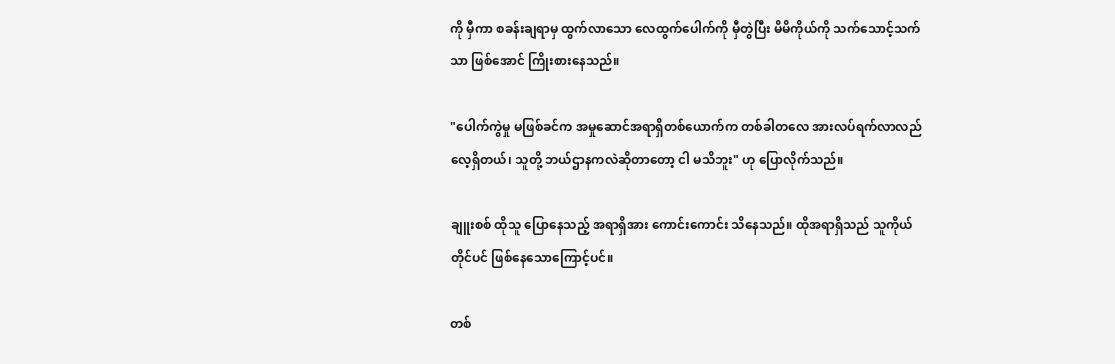ကို မှီကာ စခန်းချရာမှ ထွက်လာသော လေထွက်ပေါက်ကို မှီတွဲပြီး မိမိကိုယ်ကို သက်သောင့်သက်သာ ဖြစ်အောင် ကြိုးစားနေသည်။

"ပေါက်ကွဲမှု မဖြစ်ခင်က အမှုဆောင်အရာရှိတစ်ယောက်က တစ်ခါတလေ အားလပ်ရက်လာလည်လေ့ရှိတယ်၊ သူတို့ ဘယ်ဌာနကလဲဆိုတာတော့ ငါ မသိဘူး" ဟု ပြောလိုက်သည်။

ချူးစစ် ထိုသူ ပြောနေသည့် အရာရှိအား ကောင်းကောင်း သိနေသည်။ ထိုအရာရှိသည် သူကိုယ်တိုင်ပင် ဖြစ်နေသောကြောင့်ပင်။

တစ်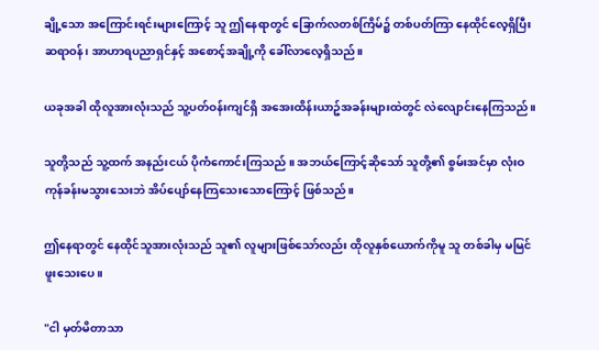ချို့သော အကြောင်းရင်းများကြောင့် သူ ဤနေရာတွင် ခြောက်လတစ်ကြိမ်၌ တစ်ပတ်ကြာ နေထိုင်လေ့ရှိပြီး ဆရာဝန်၊ အာဟာရပညာရှင်နှင့် အစောင့်အချို့ကို ခေါ်လာလေ့ရှိသည်။

ယခုအခါ ထိုလူအားလုံးသည် သူ့ပတ်ဝန်းကျင်ရှိ အအေးထိန်းယာဥ်အခန်းများထဲတွင် လဲလျောင်းနေကြသည်။

သူတို့သည် သူ့ထက် အနည်းငယ် ပိုကံကောင်းကြသည် ။ အဘယ်ကြောင့်ဆိုသော် သူတို့၏ စွမ်းအင်မှာ လုံးဝကုန်ခန်းမသွားသေးဘဲ အိပ်ပျော်နေကြသေးသောကြောင့် ဖြစ်သည်။

ဤနေရာတွင် နေထိုင်သူအားလုံးသည် သူ၏ လူများဖြစ်သော်လည်း ထိုလူနှစ်ယောက်ကိုမူ သူ တစ်ခါမှ မမြင်ဖူးသေးပေ။

"ငါ မှတ်မိတာသာ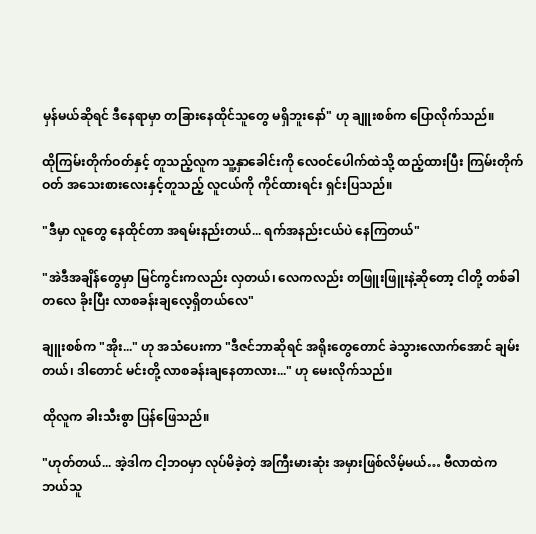မှန်မယ်ဆိုရင် ဒီနေရာမှာ တခြားနေထိုင်သူတွေ မရှိဘူးနော်" ဟု ချူးစစ်က ပြောလိုက်သည်။

ထိုကြမ်းတိုက်ဝတ်နှင့် တူသည့်လူက သူ့နှာခေါင်းကို လေဝင်ပေါက်ထဲသို့ ထည့်ထားပြီး ကြမ်းတိုက်ဝတ် အသေးစားလေးနှင့်တူသည့် လူငယ်ကို ကိုင်ထားရင်း ရှင်းပြသည်။

"ဒီမှာ လူတွေ နေထိုင်တာ အရမ်းနည်းတယ်... ရက်အနည်းငယ်ပဲ နေကြတယ်"

"အဲဒီအချိန်တွေမှာ မြင်ကွင်းကလည်း လှတယ်၊ လေကလည်း တဖြူးဖြူးနဲ့ဆိုတော့ ငါတို့ တစ်ခါတလေ ခိုးပြီး လာစခန်းချလေ့ရှိတယ်လေ"

ချူးစစ်က "အိုး..." ဟု အသံပေးကာ "ဒီဇင်ဘာဆိုရင် အရိုးတွေတောင် ခဲသွားလောက်အောင် ချမ်းတယ်၊ ဒါတောင် မင်းတို့ လာစခန်းချနေတာလား..." ဟု မေးလိုက်သည်။

ထိုလူက ခါးသီးစွာ ပြန်ဖြေသည်။

"ဟုတ်တယ်... အဲ့ဒါက ငါ့ဘဝမှာ လုပ်မိခဲ့တဲ့ အကြီးမားဆုံး အမှားဖြစ်လိမ့်မယ်… ဗီလာထဲက ဘယ်သူ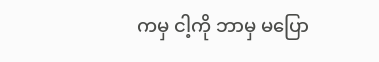ကမှ ငါ့ကို ဘာမှ မပြော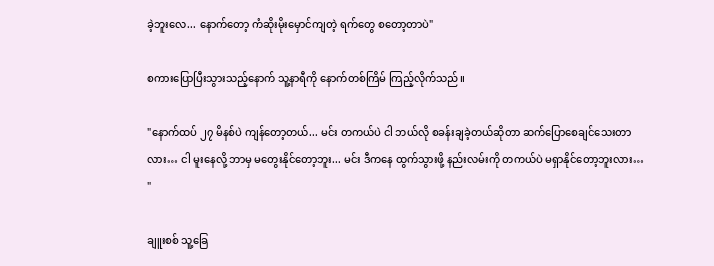ခဲ့ဘူးလေ... နောက်တော့ ကံဆိုးမိုးမှောင်ကျတဲ့ ရက်တွေ စတော့တာပဲ"

စကားပြောပြီးသွားသည့်နောက် သူ့နာရီကို နောက်တစ်ကြိမ် ကြည့်လိုက်သည်။

"နောက်ထပ် ၂၇ မိနစ်ပဲ ကျန်တော့တယ်... မင်း တကယ်ပဲ ငါ ဘယ်လို စခန်းချခဲ့တယ်ဆိုတာ ဆက်ပြောစေချင်သေးတာလား… ငါ မူးနေလို့ ဘာမှ မတွေးနိုင်တော့ဘူး... မင်း ဒီကနေ ထွက်သွားဖို့ နည်းလမ်းကို တကယ်ပဲ မရှာနိုင်တော့ဘူးလား… "

ချူးစစ် သူ့ခြေ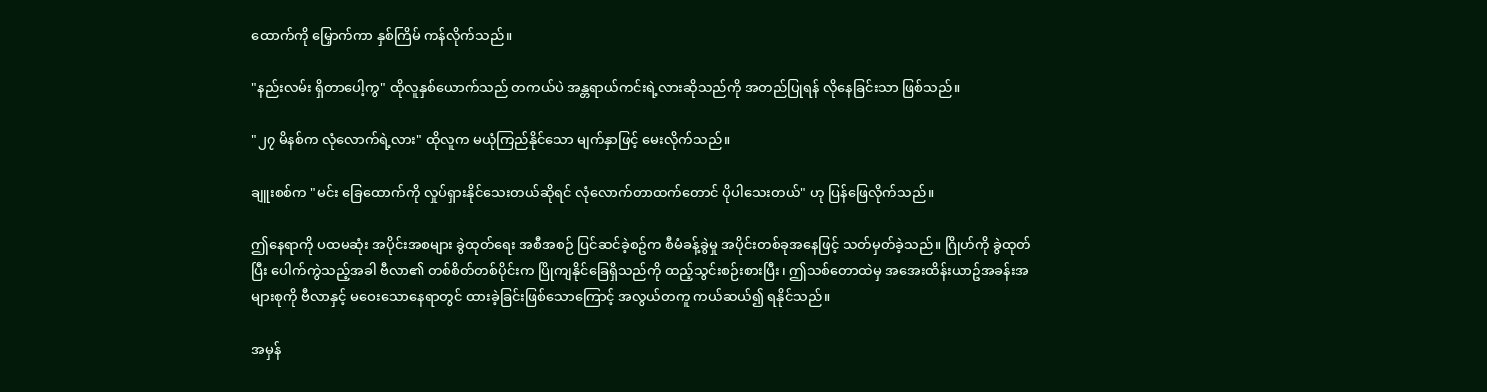ထောက်ကို မြှောက်ကာ နှစ်ကြိမ် ကန်လိုက်သည်။

"နည်းလမ်း ရှိတာပေါ့ကွ" ထိုလူနှစ်ယောက်သည် တကယ်ပဲ အန္တရာယ်ကင်းရဲ့လားဆိုသည်ကို အတည်ပြုရန် လိုနေခြင်းသာ ဖြစ်သည်။

"၂၇ မိနစ်က လုံလောက်ရဲ့လား" ထိုလူက မယုံကြည်နိုင်သော မျက်နှာဖြင့် မေးလိုက်သည်။

ချူးစစ်က "မင်း ခြေထောက်ကို လှုပ်ရှားနိုင်သေးတယ်ဆိုရင် လုံလောက်တာထက်တောင် ပိုပါသေးတယ်" ဟု ပြန်ဖြေလိုက်သည်။

ဤနေရာကို ပထမဆုံး အပိုင်းအစများ ခွဲထုတ်ရေး အစီအစဉ် ပြင်ဆင်ခဲ့စဥ်က စီမံခန့်ခွဲမှု အပိုင်းတစ်ခုအနေဖြင့် သတ်မှတ်ခဲ့သည်။ ဂြိုဟ်ကို ခွဲထုတ်ပြီး ပေါက်ကွဲသည့်အခါ ဗီလာ၏ တစ်စိတ်တစ်ပိုင်းက ပြိုကျနိုင်ခြေရှိသည်ကို ထည့်သွင်းစဉ်းစားပြီး၊ ဤသစ်တောထဲမှ အအေးထိန်းယာဥ်အခန်းအများစုကို ဗီလာနှင့် မဝေးသောနေရာတွင် ထားခဲ့ခြင်းဖြစ်သောကြောင့် အလွယ်တကူ ကယ်ဆယ်၍ ရနိုင်သည်။

အမှန်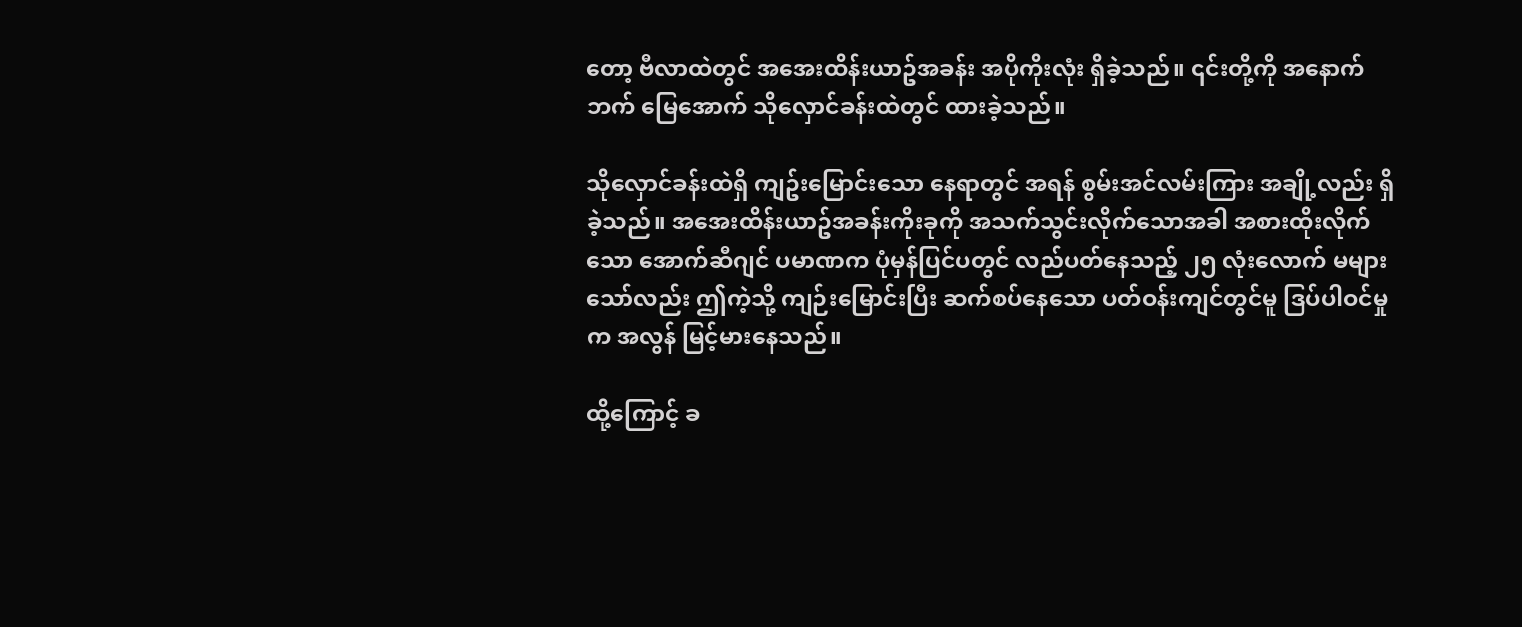တော့ ဗီလာထဲတွင် အအေးထိန်းယာဥ်အခန်း အပိုကိုးလုံး ရှိခဲ့သည်။ ၎င်းတို့ကို အနောက်ဘက် မြေအောက် သိုလှောင်ခန်းထဲတွင် ထားခဲ့သည်။

သိုလှောင်ခန်းထဲရှိ ကျဥ်းမြောင်းသော နေရာတွင် အရန် စွမ်းအင်လမ်းကြား အချို့လည်း ရှိခဲ့သည်။ အအေးထိန်းယာဥ်အခန်းကိုးခုကို အသက်သွင်းလိုက်သောအခါ အစားထိုးလိုက်သော အောက်ဆီဂျင် ပမာဏက ပုံမှန်ပြင်ပတွင် လည်ပတ်နေသည့် ၂၅ လုံးလောက် မများသော်လည်း ဤကဲ့သို့ ကျဉ်းမြောင်းပြီး ဆက်စပ်နေသော ပတ်ဝန်းကျင်တွင်မူ ဒြပ်ပါဝင်မှုက အလွန် မြင့်မားနေသည်။

ထို့ကြောင့် ခ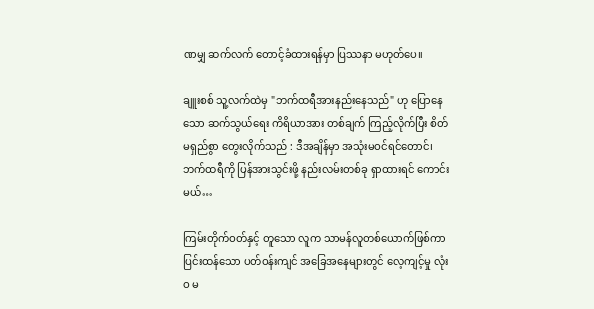ဏမျှ ဆက်လက် တောင့်ခံထားရန်မှာ ပြဿနာ မဟုတ်ပေ။

ချူးစစ် သူ့လက်ထဲမှ "ဘက်ထရီအားနည်းနေသည်" ဟု ပြောနေသော ဆက်သွယ်ရေး ကိရိယာအား တစ်ချက် ကြည့်လိုက်ပြီး စိတ်မရှည်စွာ တွေးလိုက်သည် : ဒီအချိန်မှာ အသုံးမဝင်ရင်တောင်၊ ဘက်ထရီကို ပြန်အားသွင်းဖို့ နည်းလမ်းတစ်ခု ရှာထားရင် ကောင်းမယ်…

ကြမ်းတိုက်ဝတ်နှင့် တူသော လူက သာမန်လူတစ်ယောက်ဖြစ်ကာ ပြင်းထန်သော ပတ်ဝန်းကျင် အခြေအနေများတွင် လေ့ကျင့်မှု လုံးဝ မ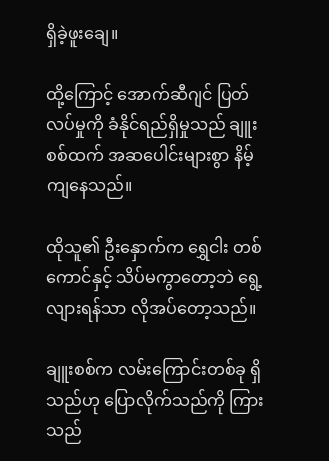ရှိခဲ့ဖူးချေ။

ထို့ကြောင့် အောက်ဆီဂျင် ပြတ်လပ်မှုကို ခံနိုင်ရည်ရှိမှုသည် ချူးစစ်ထက် အဆပေါင်းများစွာ နိမ့်ကျနေသည်။

ထိုသူ၏ ဦးနှောက်က ရွှေငါး တစ်ကောင်နှင့် သိပ်မကွာတော့ဘဲ ရွေ့လျားရန်သာ လိုအပ်တော့သည်။

ချူးစစ်က လမ်းကြောင်းတစ်ခု ရှိသည်ဟု ပြောလိုက်သည်ကို ကြားသည်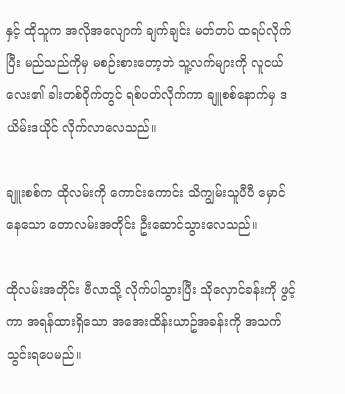နှင့် ထိုသူက အလိုအလျောက် ချက်ချင်း မတ်တပ် ထရပ်လိုက်ပြီး မည်သည်ကိုမှ မစဉ်းစားတော့ဘဲ သူ့လက်များကို လူငယ်လေး၏ ခါးတစ်ဝိုက်တွင် ရစ်ပတ်လိုက်ကာ ချူစစ်နောက်မှ ဒယိမ်းဒယိုင် လိုက်လာလေသည်။

ချူးစစ်က ထိုလမ်းကို ကောင်းကောင်း သိကျွမ်းသူပီပီ မှောင်နေသော တောလမ်းအတိုင်း ဦးဆောင်သွားလေသည်။

ထိုလမ်းအတိုင်း ဗီလာသို့ လိုက်ပါသွားပြီး သိုလှောင်ခန်းကို ဖွင့်ကာ အရန်ထားရှိသော အအေးထိန်းယာဥ်အခန်းကို အသက်သွင်းရပေမည်။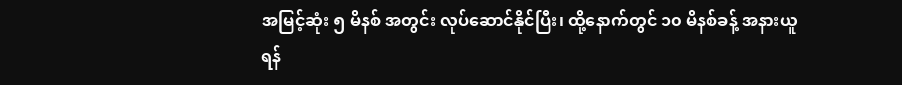အမြင့်ဆုံး ၅ မိနစ် အတွင်း လုပ်ဆောင်နိုင်ပြီး၊ ထို့နောက်တွင် ၁၀ မိနစ်ခန့် အနားယူရန်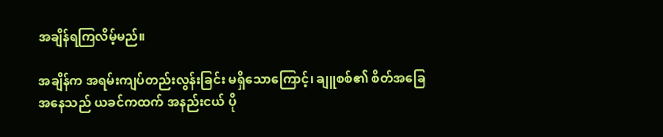အချိန်ရကြလိမ့်မည်။

အချိန်က အရမ်းကျပ်တည်းလွန်းခြင်း မရှိသောကြောင့်၊ ချူစစ်၏ စိတ်အခြေအနေသည် ယခင်ကထက် အနည်းငယ် ပို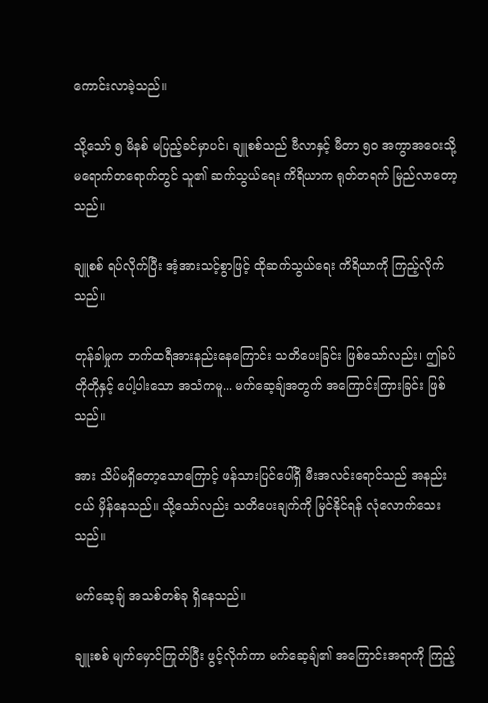ကောင်းလာခဲ့သည်။

သို့သော် ၅ မိနစ် မပြည့်ခင်မှာပင်၊ ချူစစ်သည် ဗီလာနှင့် မီတာ ၅၀ အကွာအဝေးသို့ မရောက်တရောက်တွင် သူ၏ ဆက်သွယ်ရေး ကိရိယာက ရုတ်တရက် မြည်လာတော့သည်။

ချူစစ် ရပ်လိုက်ပြီး အံ့အားသင့်စွာဖြင့် ထိုဆက်သွယ်ရေး ကိရိယာကို ကြည့်လိုက်သည်။

တုန်ခါမှုက ဘက်ထရီအားနည်းနေကြောင်း သတိပေးခြင်း ဖြစ်သော်လည်း၊ ဤခပ်တိုတိုနှင့် ပေါ့ပါးသော အသံကမူ... မက်ဆေ့ချ်အတွက် အကြောင်းကြားခြင်း ဖြစ်သည်။

အား သိပ်မရှိတော့သောကြောင့် ဖန်သားပြင်ပေါ်ရှိ မီးအလင်းရောင်သည် အနည်းငယ် မှိန်နေသည်။ သို့သော်လည်း သတိပေးချက်ကို မြင်နိုင်ရန် လုံလောက်သေးသည်။

မက်ဆေ့ချ် အသစ်တစ်ခု ရှိနေသည်။

ချူးစစ် မျက်မှောင်ကြုတ်ပြီး ဖွင့်လိုက်ကာ မက်ဆေ့ချ်၏ အကြောင်းအရာကို ကြည့်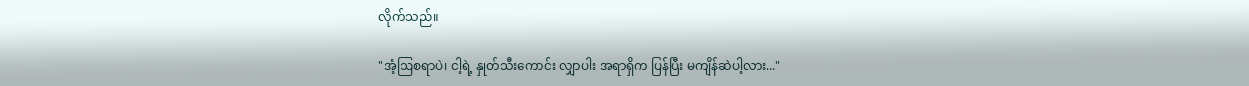လိုက်သည်။

"အံ့ဩစရာပဲ၊ ငါ့ရဲ့ နှုတ်သီးကောင်း လျှာပါး အရာရှိက ပြန်ပြီး မကျိန်ဆဲပါ့လား..."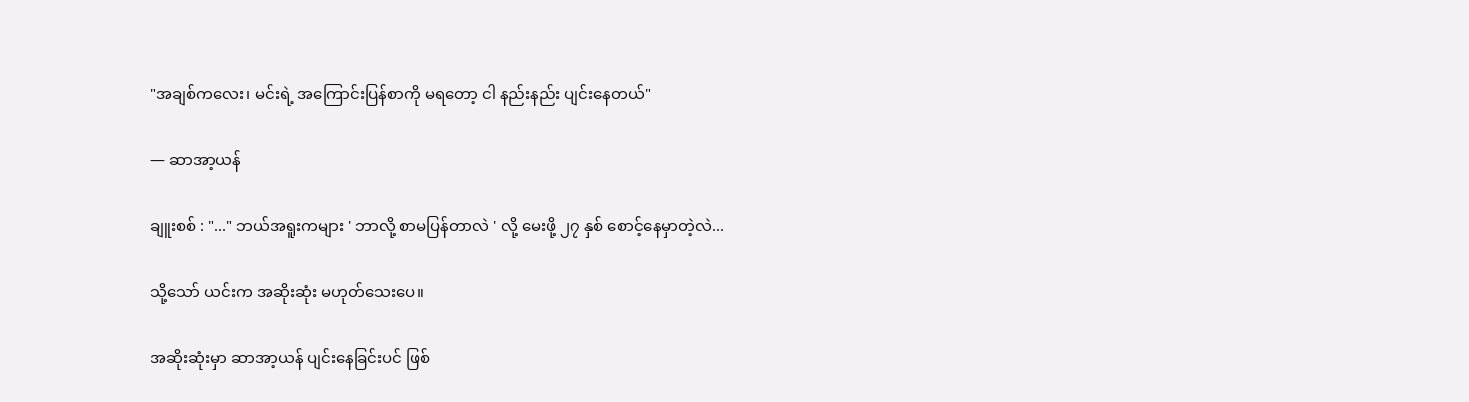"အချစ်ကလေး၊ မင်းရဲ့ အကြောင်းပြန်စာကို မရတော့ ငါ နည်းနည်း ပျင်းနေတယ်"

— ဆာအာ့ယန်

ချူးစစ် : "..." ဘယ်အရူးကများ ' ဘာလို့ စာမပြန်တာလဲ ' လို့ မေးဖို့ ၂၇ နှစ် စောင့်နေမှာတဲ့လဲ...

သို့သော် ယင်းက အဆိုးဆုံး မဟုတ်သေးပေ။

အဆိုးဆုံးမှာ ဆာအာ့ယန် ပျင်းနေခြင်းပင် ဖြစ်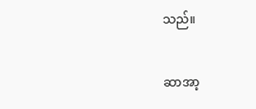သည်။

ဆာအာ့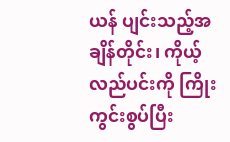ယန် ပျင်းသည့်အချိန်တိုင်း၊ ကိုယ့်လည်ပင်းကို ကြိုးကွင်းစွပ်ပြီး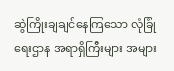ဆွဲကြိုးချချင်နေကြသော လုံခြုံရေးဌာန အရာရှိကြီးများ အများ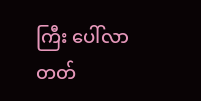ကြီး ပေါ်လာတတ်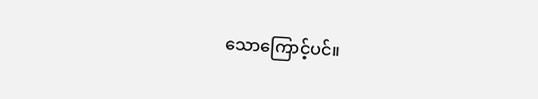သောကြောင့်ပင်။